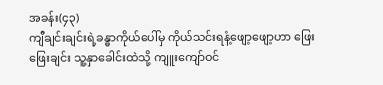အခန်း(၄၃)
ကျီချင်းချင်းရဲ့ခန္ဓာကိုယ်ပေါ်မှ ကိုယ်သင်းရနံ့ဖျော့ဖျော့ဟာ ဖြေးဖြေးချင်း သူ့နှာခေါင်းထဲသို့ ကျူးကျော်ဝင်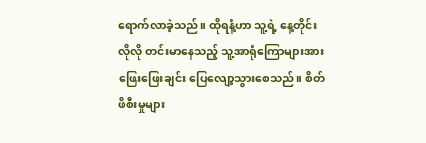ရောက်လာခဲ့သည်။ ထိုရနံ့ဟာ သူ့ရဲ့ နေ့တိုင်းလိုလို တင်းမာနေသည့် သူ့အာရုံကြောများအား ဖြေးဖြေးချင်း ပြေလျော့သွားစေသည်။ စိတ်ဖိစီးမှုများ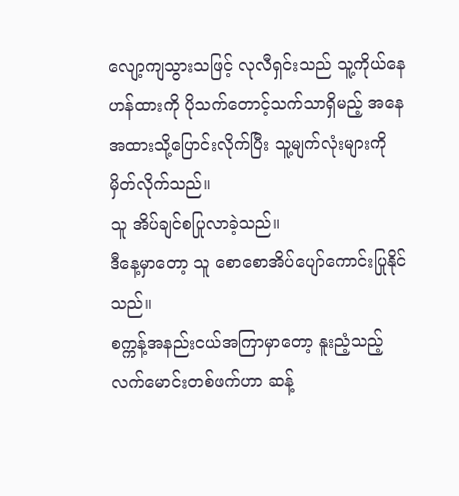လျော့ကျသွားသဖြင့် လုလီရှင်းသည် သူ့ကိုယ်နေဟန်ထားကို ပိုသက်တောင့်သက်သာရှိမည့် အနေအထားသို့ပြောင်းလိုက်ပြီး သူ့မျက်လုံးများကို မှိတ်လိုက်သည်။
သူ အိပ်ချင်စပြုလာခဲ့သည်။
ဒီနေ့မှာတော့ သူ စောစောအိပ်ပျော်ကောင်းပြုနိုင်သည်။
စက္ကန့်အနည်းငယ်အကြာမှာတော့ နူးညံ့သည့်လက်မောင်းတစ်ဖက်ဟာ ဆန့်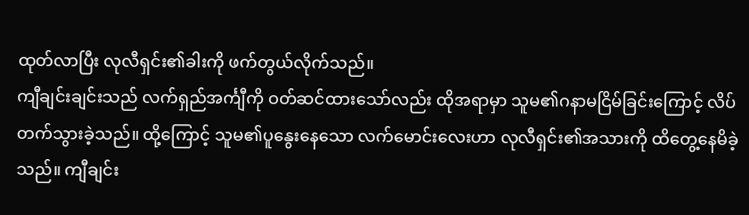ထုတ်လာပြီး လုလီရှင်း၏ခါးကို ဖက်တွယ်လိုက်သည်။
ကျီချင်းချင်းသည် လက်ရှည်အင်္ကျီကို ဝတ်ဆင်ထားသော်လည်း ထိုအရာမှာ သူမ၏ဂနာမငြိမ်ခြင်းကြောင့် လိပ်တက်သွားခဲ့သည်။ ထို့ကြောင့် သူမ၏ပူနွေးနေသော လက်မောင်းလေးဟာ လုလီရှင်း၏အသားကို ထိတွေ့နေမိခဲ့သည်။ ကျီချင်း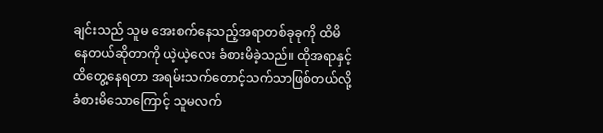ချင်းသည် သူမ အေးစက်နေသည့်အရာတစ်ခုခုကို ထိမိနေတယ်ဆိုတာကို ယဲ့ယဲ့လေး ခံစားမိခဲ့သည်။ ထိုအရာနှင့်ထိတွေ့နေရတာ အရမ်းသက်တောင့်သက်သာဖြစ်တယ်လို့ ခံစားမိသောကြောင့် သူမလက်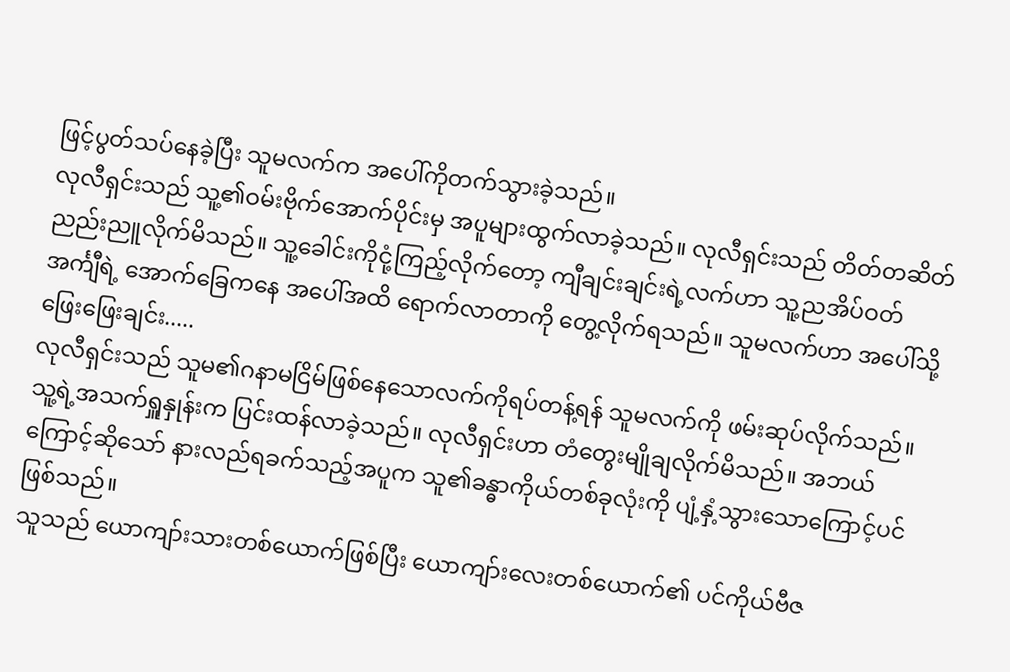ဖြင့်ပွတ်သပ်နေခဲ့ပြီး သူမလက်က အပေါ်ကိုတက်သွားခဲ့သည်။
လုလီရှင်းသည် သူ့၏ဝမ်းဗိုက်အောက်ပိုင်းမှ အပူများထွက်လာခဲ့သည်။ လုလီရှင်းသည် တိတ်တဆိတ် ညည်းညူလိုက်မိသည်။ သူ့ခေါင်းကိုငုံ့ကြည့်လိုက်တော့ ကျီချင်းချင်းရဲ့လက်ဟာ သူ့ညအိပ်ဝတ်အင်္ကျီရဲ့ အောက်ခြေကနေ အပေါ်အထိ ရောက်လာတာကို တွေ့လိုက်ရသည်။ သူမလက်ဟာ အပေါ်သို့ ဖြေးဖြေးချင်း.....
လုလီရှင်းသည် သူမ၏ဂနာမငြိမ်ဖြစ်နေသောလက်ကိုရပ်တန့်ရန် သူမလက်ကို ဖမ်းဆုပ်လိုက်သည်။ သူ့ရဲ့အသက်ရှူနှုန်းက ပြင်းထန်လာခဲ့သည်။ လုလီရှင်းဟာ တံတွေးမျိုချလိုက်မိသည်။ အဘယ်ကြောင့်ဆိုသော် နားလည်ရခက်သည့်အပူက သူ၏ခန္ဓာကိုယ်တစ်ခုလုံးကို ပျံ့နှံ့သွားသောကြောင့်ပင် ဖြစ်သည်။
သူသည် ယောကျာ်းသားတစ်ယောက်ဖြစ်ပြီး ယောကျာ်းလေးတစ်ယောက်၏ ပင်ကိုယ်ဗီဇ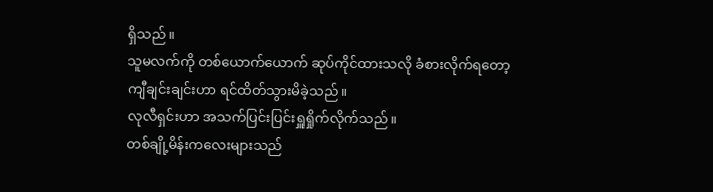ရှိသည်။
သူမလက်ကို တစ်ယောက်ယောက် ဆုပ်ကိုင်ထားသလို ခံစားလိုက်ရတော့ ကျီချင်းချင်းဟာ ရင်ထိတ်သွားမိခဲ့သည်။
လုလီရှင်းဟာ အသက်ပြင်းပြင်းရှူရှိုက်လိုက်သည်။
တစ်ချို့မိန်းကလေးများသည်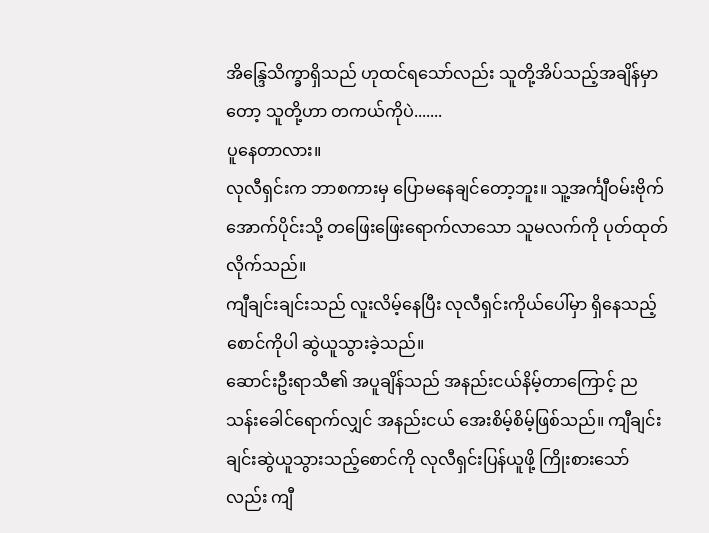အိန္ဒြေသိက္ခာရှိသည် ဟုထင်ရသော်လည်း သူတို့အိပ်သည့်အချိန်မှာတော့ သူတို့ဟာ တကယ်ကိုပဲ.......
ပူနေတာလား။
လုလီရှင်းက ဘာစကားမှ ပြောမနေချင်တော့ဘူး။ သူ့အင်္ကျီဝမ်းဗိုက်အောက်ပိုင်းသို့ တဖြေးဖြေးရောက်လာသော သူမလက်ကို ပုတ်ထုတ်လိုက်သည်။
ကျီချင်းချင်းသည် လူးလိမ့်နေပြီး လုလီရှင်းကိုယ်ပေါ်မှာ ရှိနေသည့်စောင်ကိုပါ ဆွဲယူသွားခဲ့သည်။
ဆောင်းဦးရာသီ၏ အပူချိန်သည် အနည်းငယ်နိမ့်တာကြောင့် ညသန်းခေါင်ရောက်လျှင် အနည်းငယ် အေးစိမ့်စိမ့်ဖြစ်သည်။ ကျီချင်းချင်းဆွဲယူသွားသည့်စောင်ကို လုလီရှင်းပြန်ယူဖို့ ကြိုးစားသော်လည်း ကျီ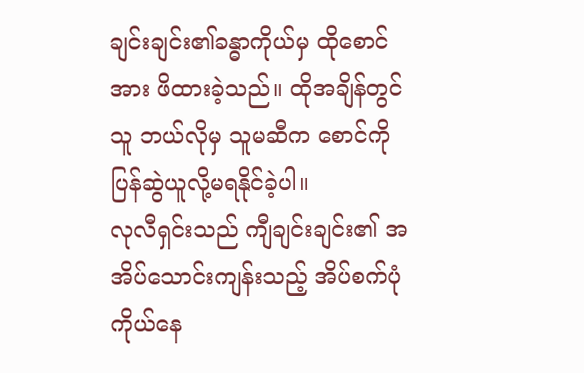ချင်းချင်း၏ခန္ဓာကိုယ်မှ ထိုစောင်အား ဖိထားခဲ့သည်။ ထိုအချိန်တွင် သူ ဘယ်လိုမှ သူမဆီက စောင်ကို ပြန်ဆွဲယူလို့မရနိုင်ခဲ့ပါ။
လုလီရှင်းသည် ကျီချင်းချင်း၏ အအိပ်သောင်းကျန်းသည့် အိပ်စက်ပုံကိုယ်နေ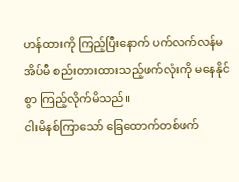ဟန်ထားကို ကြည့်ပြီးနောက် ပက်လက်လန်မအိပ်မီ စည်းတားထားသည့်ဖက်လုံးကို မနေနိုင်စွာ ကြည့်လိုက်မိသည်။
ငါးမိနစ်ကြာသော် ခြေထောက်တစ်ဖက်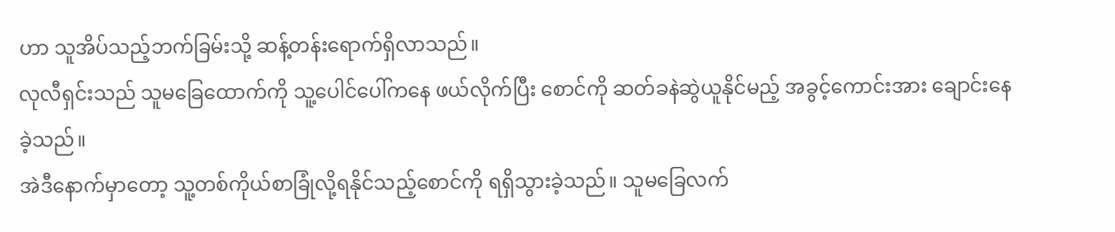ဟာ သူအိပ်သည့်ဘက်ခြမ်းသို့ ဆန့်တန်းရောက်ရှိလာသည်။
လုလီရှင်းသည် သူမခြေထောက်ကို သူ့ပေါင်ပေါ်ကနေ ဖယ်လိုက်ပြီး စောင်ကို ဆတ်ခနဲဆွဲယူနိုင်မည့် အခွင့်ကောင်းအား ချောင်းနေခဲ့သည်။
အဲဒီနောက်မှာတော့ သူ့တစ်ကိုယ်စာခြုံလို့ရနိုင်သည့်စောင်ကို ရရှိသွားခဲ့သည်။ သူမခြေလက်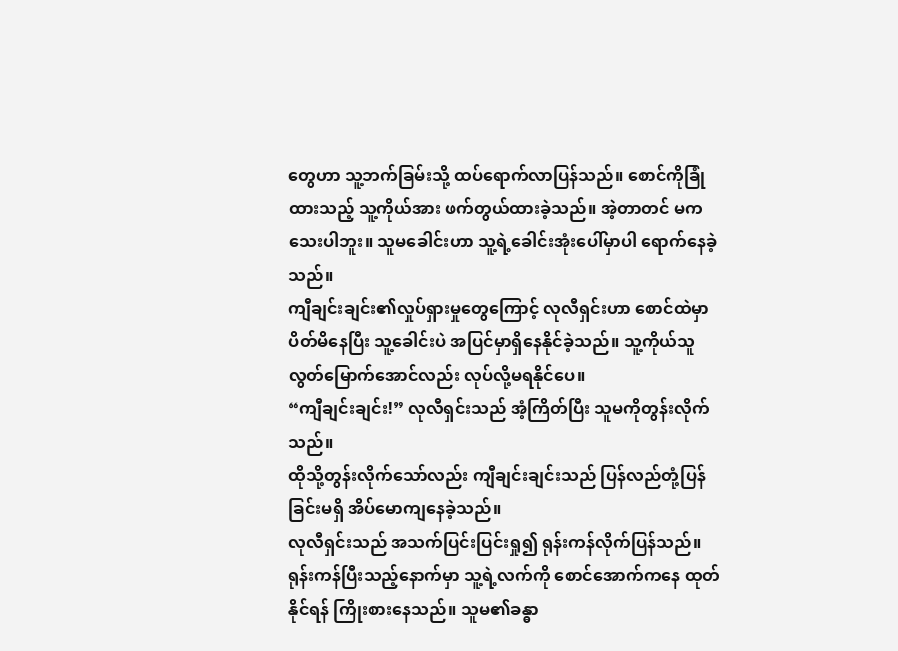တွေဟာ သူ့ဘက်ခြမ်းသို့ ထပ်ရောက်လာပြန်သည်။ စောင်ကိုခြုံထားသည့် သူ့ကိုယ်အား ဖက်တွယ်ထားခဲ့သည်။ အဲ့တာတင် မကသေးပါဘူး။ သူမခေါင်းဟာ သူ့ရဲ့ခေါင်းအုံးပေါ်မှာပါ ရောက်နေခဲ့သည်။
ကျီချင်းချင်း၏လှုပ်ရှားမှုတွေကြောင့် လုလီရှင်းဟာ စောင်ထဲမှာပိတ်မိနေပြီး သူ့ခေါင်းပဲ အပြင်မှာရှိနေနိုင်ခဲ့သည်။ သူ့ကိုယ်သူ လွတ်မြောက်အောင်လည်း လုပ်လို့မရနိုင်ပေ။
“ကျီချင်းချင်း!” လုလီရှင်းသည် အံ့ကြိတ်ပြီး သူမကိုတွန်းလိုက်သည်။
ထိုသို့တွန်းလိုက်သော်လည်း ကျီချင်းချင်းသည် ပြန်လည်တုံ့ပြန်ခြင်းမရှိ အိပ်မောကျနေခဲ့သည်။
လုလီရှင်းသည် အသက်ပြင်းပြင်းရှု၍ ရုန်းကန်လိုက်ပြန်သည်။ ရုန်းကန်ပြီးသည့်နောက်မှာ သူ့ရဲ့လက်ကို စောင်အောက်ကနေ ထုတ်နိုင်ရန် ကြိုးစားနေသည်။ သူမ၏ခန္ဓာ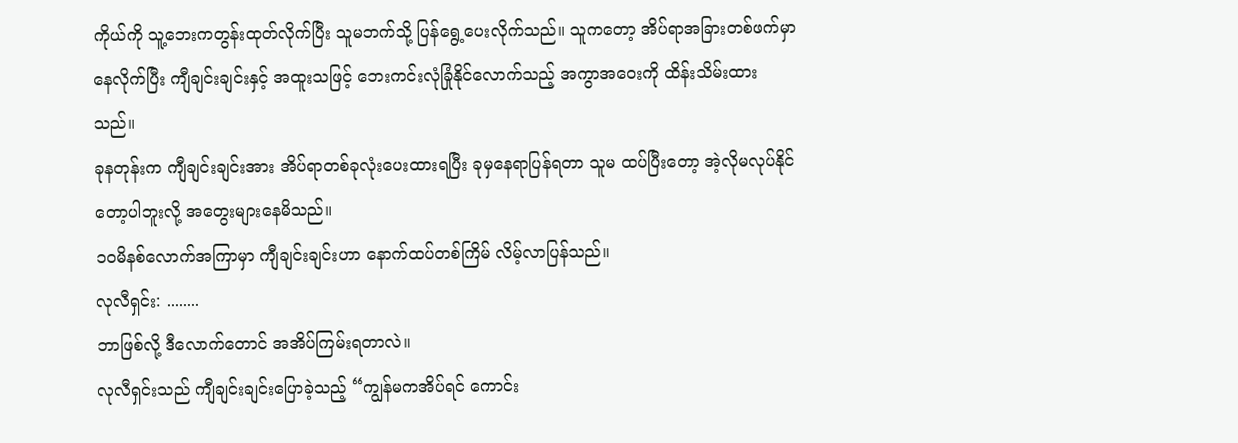ကိုယ်ကို သူ့ဘေးကတွန်းထုတ်လိုက်ပြီး သူမဘက်သို့ ပြန်ရွေ့ပေးလိုက်သည်။ သူကတော့ အိပ်ရာအခြားတစ်ဖက်မှာနေလိုက်ပြီး ကျီချင်းချင်းနှင့် အထူးသဖြင့် ဘေးကင်းလုံခြုံနိုင်လောက်သည့် အကွာအဝေးကို ထိန်းသိမ်းထားသည်။
ခုနတုန်းက ကျီချင်းချင်းအား အိပ်ရာတစ်ခုလုံးပေးထားရပြီး ခုမှနေရာပြန်ရတာ သူမ ထပ်ပြီးတော့ အဲ့လိုမလုပ်နိုင်တော့ပါဘူးလို့ အတွေးများနေမိသည်။
၁၀မိနစ်လောက်အကြာမှာ ကျီချင်းချင်းဟာ နောက်ထပ်တစ်ကြိမ် လိမ့်လာပြန်သည်။
လုလီရှင်း: ........
ဘာဖြစ်လို့ ဒီလောက်တောင် အအိပ်ကြမ်းရတာလဲ။
လုလီရှင်းသည် ကျီချင်းချင်းပြောခဲ့သည့် “ကျွန်မကအိပ်ရင် ကောင်း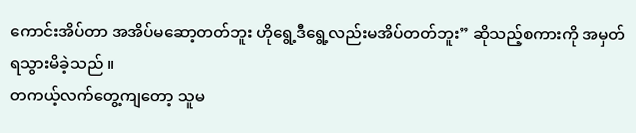ကောင်းအိပ်တာ အအိပ်မဆော့တတ်ဘူး ဟိုရွေ့ဒီရွေ့လည်းမအိပ်တတ်ဘူး” ဆိုသည့်စကားကို အမှတ်ရသွားမိခဲ့သည် ။
တကယ့်လက်တွေ့ကျတော့ သူမ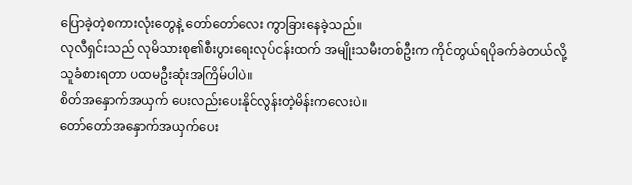ပြောခဲ့တဲ့စကားလုံးတွေနဲ့ တော်တော်လေး ကွာခြားနေခဲ့သည်။
လုလီရှင်းသည် လုမိသားစု၏စီးပွားရေးလုပ်ငန်းထက် အမျိုးသမီးတစ်ဦးက ကိုင်တွယ်ရပိုခက်ခဲတယ်လို့ သူခံစားရတာ ပထမဦးဆုံးအကြိမ်ပါပဲ။
စိတ်အနှောက်အယှက် ပေးလည်းပေးနိုင်လွန်းတဲ့မိန်းကလေးပဲ။
တော်တော်အနှောက်အယှက်ပေး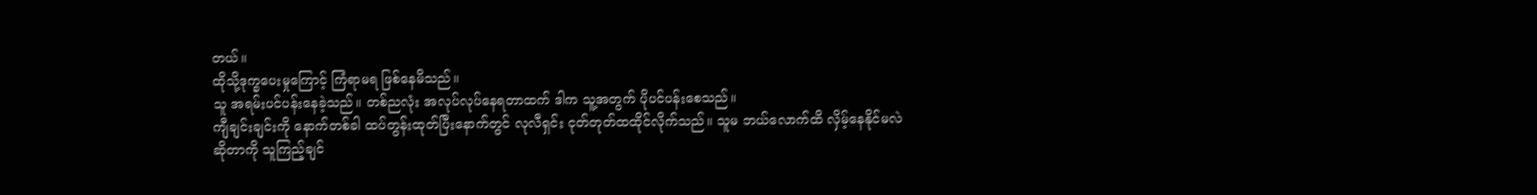တယ်။
ထိုသို့ဒုက္ခပေးမှုကြောင့် ကြံရာမရ ဖြစ်နေမိသည်။
သူ အရမ်းပင်ပန်းနေခဲ့သည်။ တစ်ညလုံး အလုပ်လုပ်နေရတာထက် ဒါက သူ့အတွက် ပိုပင်ပန်းစေသည်။
ကျီချင်းချင်းကို နောက်တစ်ခါ ထပ်တွန်းထုတ်ပြီးနောက်တွင် လုလီရှင်း ငုတ်တုတ်ထထိုင်လိုက်သည်။ သူမ ဘယ်လောက်ထိ လှိမ့်နေနိုင်မလဲဆိုတာကို သူကြည့်ချင်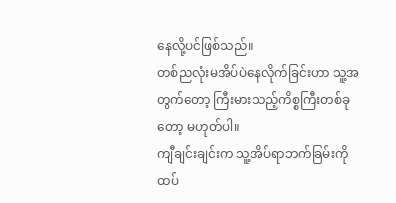နေလို့ပင်ဖြစ်သည်။
တစ်ညလုံးမအိပ်ပဲနေလိုက်ခြင်းဟာ သူ့အတွက်တော့ ကြီးမားသည့်ကိစ္စကြီးတစ်ခုတော့ မဟုတ်ပါ။
ကျီချင်းချင်းက သူ့အိပ်ရာဘက်ခြမ်းကို ထပ်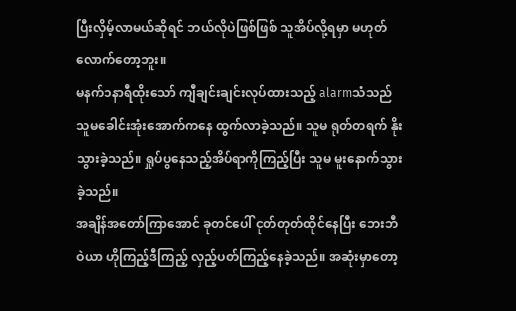ပြီးလှိမ့်လာမယ်ဆိုရင် ဘယ်လိုပဲဖြစ်ဖြစ် သူအိပ်လို့ရမှာ မဟုတ်လောက်တော့ဘူး။
မနက်၁နာရီထိုးသော် ကျီချင်းချင်းလုပ်ထားသည့် alarmသံသည် သူမခေါင်းအုံးအောက်ကနေ ထွက်လာခဲ့သည်။ သူမ ရုတ်တရက် နိုးသွားခဲ့သည်။ ရှုပ်ပွနေသည့်အိပ်ရာကိုကြည့်ပြီး သူမ မူးနောက်သွားခဲ့သည်။
အချိန်အတော်ကြာအောင် ခုတင်ပေါ် ငုတ်တုတ်ထိုင်နေပြီး ဘေးဘီဝဲယာ ဟိုကြည့်ဒီကြည့် လှည့်ပတ်ကြည့်နေခဲ့သည်။ အဆုံးမှာတော့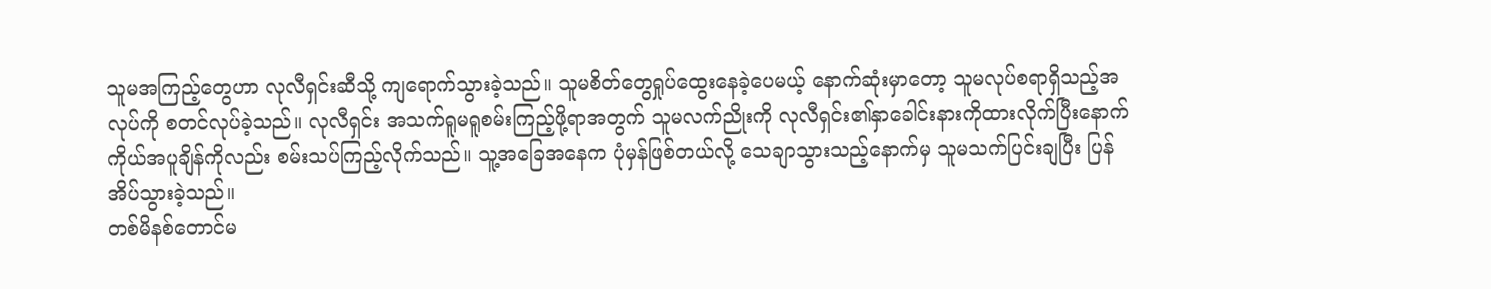သူမအကြည့်တွေဟာ လုလီရှင်းဆီသို့ ကျရောက်သွားခဲ့သည်။ သူမစိတ်တွေရှုပ်ထွေးနေခဲ့ပေမယ့် နောက်ဆုံးမှာတော့ သူမလုပ်စရာရှိသည့်အလုပ်ကို စတင်လုပ်ခဲ့သည်။ လုလီရှင်း အသက်ရူမရူစမ်းကြည့်ဖို့ရာအတွက် သူမလက်ညိုးကို လုလီရှင်း၏နှာခေါင်းနားကိုထားလိုက်ပြီးနောက် ကိုယ်အပူချိန်ကိုလည်း စမ်းသပ်ကြည့်လိုက်သည်။ သူ့အခြေအနေက ပုံမှန်ဖြစ်တယ်လို့ သေချာသွားသည့်နောက်မှ သူမသက်ပြင်းချပြီး ပြန်အိပ်သွားခဲ့သည်။
တစ်မိနစ်တောင်မ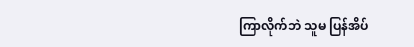ကြာလိုက်ဘဲ သူမ ပြန်အိပ်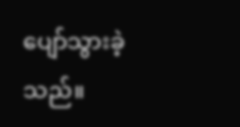ပျော်သွားခဲ့သည်။